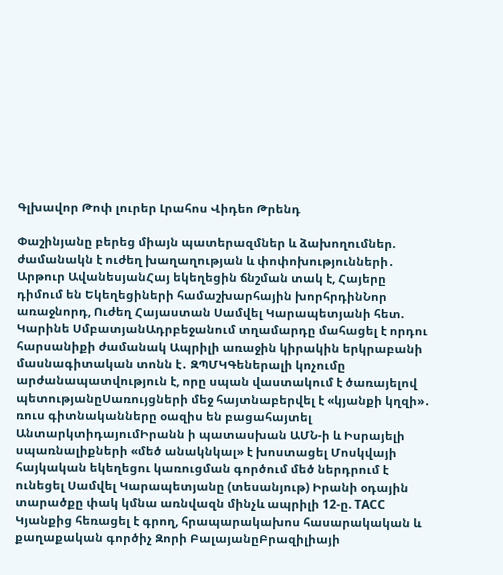Գլխավոր Թոփ լուրեր Լրահոս Վիդեո Թրենդ

Փաշինյանը բերեց միայն պատերազմներ և ձախողումներ. ժամանակն է ուժեղ խաղաղության և փոփոխությունների․ Արթուր ԱվանեսյանՀայ եկեղեցին ճնշման տակ է, Հայերը դիմում են Եկեղեցիների համաշխարհային խորհրդինՆոր առաջնորդ, Ուժեղ Հայաստան Սամվել Կարապետյանի հետ. Կարինե ՍմբատյանԱդրբեջանում տղամարդը մահացել է որդու հարսանիքի ժամանակ Ապրիլի առաջին կիրակին երկրաբանի մասնագիտական տոնն է․ ԶՊՄԿԳեներալի կոչումը արժանապատվություն է, որը սպան վաստակում է ծառայելով պետությանըՍառույցների մեջ հայտնաբերվել է «կյանքի կղզի»․ ռուս գիտնականները օազիս են բացահայտել ԱնտարկտիդայումԻրանն ի պատասխան ԱՄՆ-ի և Իսրայելի սպառնալիքների «մեծ անակնկալ» է խոստացել Մոսկվայի հայկական եկեղեցու կառուցման գործում մեծ ներդրում է ունեցել Սամվել Կարապետյանը (տեսանյութ) Իրանի օդային տարածքը փակ կմնա առնվազն մինչև ապրիլի 12-ը. ТАСС Կյանքից հեռացել է գրող, հրապարակախոս հասարակական և քաղաքական գործիչ Զորի ԲալայանըԲրազիլիայի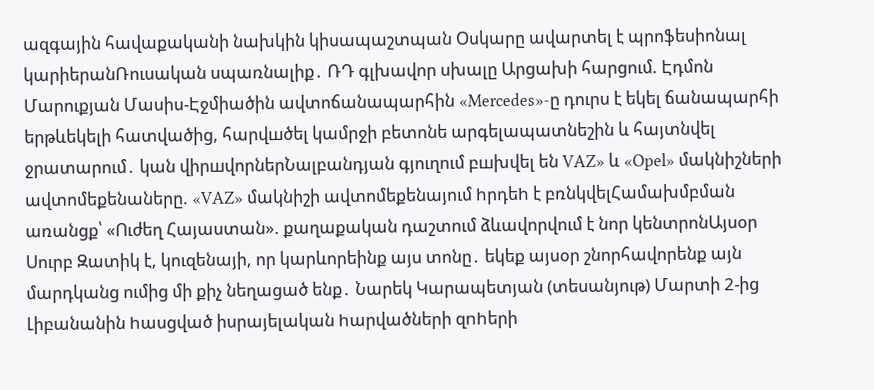ազգային հավաքականի նախկին կիսապաշտպան Օսկարը ավարտել է պրոֆեսիոնալ կարիերանՌուսական սպառնալիք․ ՌԴ գլխավոր սխալը Արցախի հարցում. Էդմոն Մարուքյան Մասիս-Էջմիածին ավտոճանապարհին «Mercedes»-ը դուրս է եկել ճանապարհի երթևեկելի հատվածից, հարվшծել կամրջի բետոնե արգելապատնեշին և հայտնվել ջրատարում․ կան վիրшվորներՆալբանդյան գյուղում բшխվել են VAZ» և «Opel» մակնիշների ավտոմեքենաները. «VAZ» մակնիշի ավտոմեքենայում hրդեh է բռնկվելՀամախմբման առանցք՝ «Ուժեղ Հայաստան». քաղաքական դաշտում ձևավորվում է նոր կենտրոնԱյսօր Սուրբ Զատիկ է, կուզենայի, որ կարևորեինք այս տոնը․ եկեք այսօր շնորհավորենք այն մարդկանց ումից մի քիչ նեղացած ենք․ Նարեկ Կարապետյան (տեսանյութ) Մարտի 2-ից Լիբանանին hասցված իսրայելական hարվածների զnhերի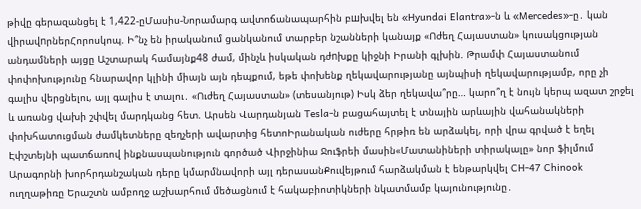թիվը գերազանցել է 1,422-ըՄասիս-Նորամարգ ավտոճանապարհին բшխվել են «Hyundai Elantra»-ն և «Mercedes»-ը․ կան վիրավnրներՀորոսկոպ. Ի՞նչ են իրականում ցանկանում տարբեր նշանների կանայք «Ոժեղ Հայաստան» կուսակցության անդամների այցը Աշտարակ համայնք48 ժամ, մինչև իսկական դժnխքը կիջնի Իրանի գլխին. Թրամփ Հայաստանում փոփոխությունը հնարավոր կլինի միայն այն դեպքում, եթե փոխենք ղեկավարությանը այնպիսի ղեկավարությամբ, որը չի գալիս վերցնելու, այլ գալիս է տալու․ «Ուժեղ Հայաստան» (տեսանյութ) Իսկ ձեր ղեկավա՞րը… կարո՞ղ է նույն կերպ ազատ շրջել և առանց վախի շփվել մարդկանց հետ. Արսեն Վարդանյան Tesla-ն բացահայտել է տնային արևային վահանակների փոխհատուցման ժամկետները զեղչերի ավարտից հետոԻրանական ուժերը հրթիռ են արձակել, որի վրա գրված է եղել Էփշտեյնի պատճառով ինքնասպանություն գործած Վիրջինիա Ջուֆրեի մասին«Մատանիների տիրակալը» նոր ֆիլմում Արագորնի խորհրդանշական դերը կմարմնավորի այլ դերասանՔուվեյթում հարձակման է ենթարկվել CH-47 Chinook ուղղաթիռը Երաշտն ամբողջ աշխարհում մեծացնում է հակաբիոտիկների նկատմամբ կայունությունը․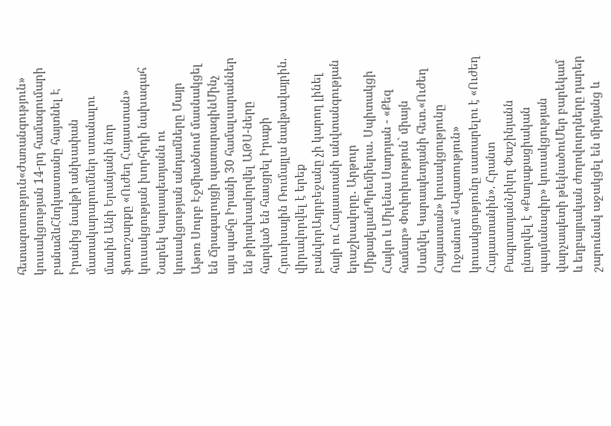հետազոտություն«Ժառանգություն» կուսակցության 14-րդ համագումարի բանաձևՀնդկաստանը հայտնել Է Իրանից նավթի անխափան մատակարարումներ ստանալու մասին Անի Երանյանի նոր ֆոտոշարքը «Ուժեղ Հայաստան» կուսակցության խորհրդի նախագահ Նարեկ Կարապետյանն ու կուսակցության անդամները Մայր Աթոռ Սուրբ Էջմիածնում մասնակցել են Ճրագալույցի պատարագինՄինչ այս պահը Իրանի 30 համալսարաններ են թիրախավորվել ԱԹՍ-ները հարված են հասցրել Իրաքի Հյուսիսային Ռումայլա նավթավայրին. վիրավորվել է երեք բանվորԱդրբեջանը չի կարող լինել հայի ու Հայաստանի անվտանգության երաշխավորը․ Արթուր ՄիքայելյանՊրեմիերա․ Սպիտակցի Հայկո և Միլենա Սադոյան - «Քեզ համար» Փոփոխություն` միայն Սամվել Կարապետյանի հետ.«Ուժեղ Հայաստան» կուսակցությունը Ուջանում «Ազատություն» կուսակցությունը սատարելու է «Ուժեղ Հայաստանին». Հրանտ ԲագրատյանՆիկոլ Փաշինյանն ընտրվել է «Քաղաքացիական պայմանագիր» կուսակցության վարչապետի թեկնածուՄեր բարեկամ և եղբայրական ժողովուրդները դարեր շարունակ աջակցել են միմյանց և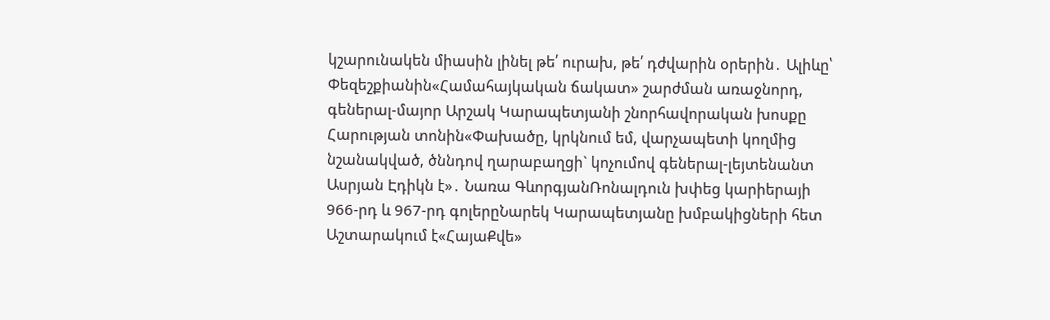կշարունակեն միասին լինել թե՛ ուրախ, թե՛ դժվարին օրերին․ Ալիևը՝ Փեզեշքիանին«Համահայկական ճակատ» շարժման առաջնորդ, գեներալ-մայոր Արշակ Կարապետյանի շնորհավորական խոսքը Հարության տոնին«Փախածը, կրկնում եմ, վարչապետի կողմից նշանակված, ծննդով ղարաբաղցի` կոչումով գեներալ-լեյտենանտ Ասրյան Էդիկն է»․ Նառա ԳևորգյանՌոնալդուն խփեց կարիերայի 966-րդ և 967-րդ գոլերըՆարեկ Կարապետյանը խմբակիցների հետ Աշտարակում է«ՀայաՔվե»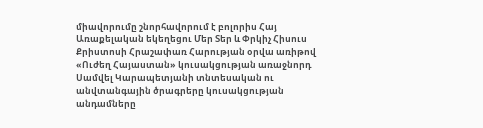միավորումը շնորհավորում է բոլորիս Հայ Առաքելական եկեղեցու Մեր Տեր և Փրկիչ Հիսուս Քրիստոսի Հրաշափառ Հարության օրվա առիթով «Ուժեղ Հայաստան» կուսակցության առաջնորդ Սամվել Կարապետյանի տնտեսական ու անվտանգային ծրագրերը կուսակցության անդամները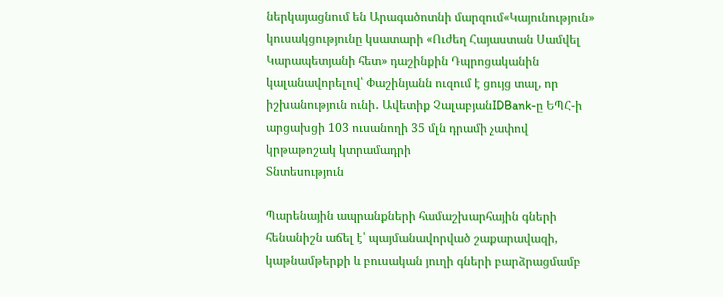ներկայացնում են Արագածոտնի մարզում«Կայունություն» կուսակցությունը կսատարի «Ուժեղ Հայաստան Սամվել Կարապետյանի հետ» դաշինքին Դպրոցականին կալանավորելով՝ Փաշինյանն ուզում է ցույց տալ, որ իշխանություն ունի․ Ավետիք ՉալաբյանIDBank-ը ԵՊՀ-ի արցախցի 103 ուսանողի 35 մլն դրամի չափով կրթաթոշակ կտրամադրի
Տնտեսություն

Պարենային ապրանքների համաշխարհային գների հենանիշն աճել է՝ պայմանավորված շաքարավազի, կաթնամթերքի և բուսական յուղի գների բարձրացմամբ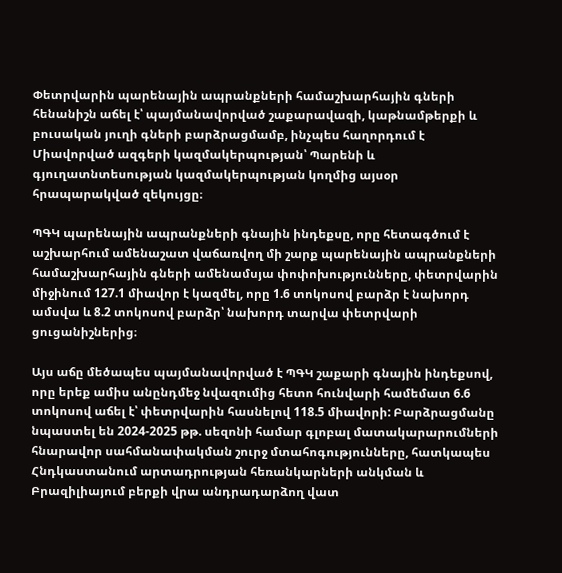Փետրվարին պարենային ապրանքների համաշխարհային գների հենանիշն աճել է՝ պայմանավորված շաքարավազի, կաթնամթերքի և բուսական յուղի գների բարձրացմամբ, ինչպես հաղորդում է Միավորված ազգերի կազմակերպության՝ Պարենի և գյուղատնտեսության կազմակերպության կողմից այսօր հրապարակված զեկույցը։

ՊԳԿ պարենային ապրանքների գնային ինդեքսը, որը հետագծում է աշխարհում ամենաշատ վաճառվող մի շարք պարենային ապրանքների համաշխարհային գների ամենամսյա փոփոխությունները, փետրվարին միջինում 127.1 միավոր է կազմել, որը 1.6 տոկոսով բարձր է նախորդ ամսվա և 8.2 տոկոսով բարձր՝ նախորդ տարվա փետրվարի ցուցանիշներից։

Այս աճը մեծապես պայմանավորված է ՊԳԿ շաքարի գնային ինդեքսով, որը երեք ամիս անընդմեջ նվազումից հետո հունվարի համեմատ 6.6 տոկոսով աճել է՝ փետրվարին հասնելով 118.5 միավորի: Բարձրացմանը նպաստել են 2024-2025 թթ. սեզոնի համար գլոբալ մատակարարումների հնարավոր սահմանափակման շուրջ մտահոգությունները, հատկապես Հնդկաստանում արտադրության հեռանկարների անկման և Բրազիլիայում բերքի վրա անդրադարձող վատ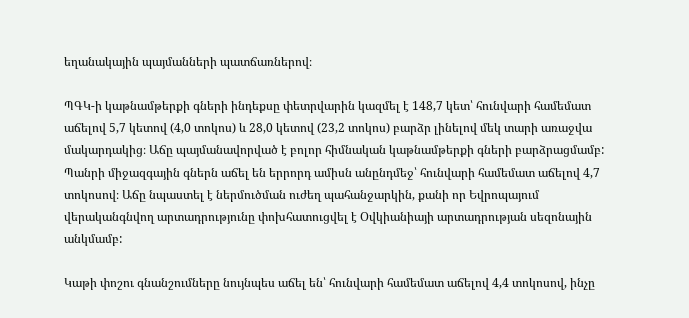եղանակային պայմանների պատճառներով։

ՊԳԿ-ի կաթնամթերքի գների ինդեքսը փետրվարին կազմել է 148,7 կետ՝ հունվարի համեմատ աճելով 5,7 կետով (4,0 տոկոս) և 28,0 կետով (23,2 տոկոս) բարձր լինելով մեկ տարի առաջվա մակարդակից։ Աճը պայմանավորված է բոլոր հիմնական կաթնամթերքի գների բարձրացմամբ: Պանրի միջազգային գներն աճել են երրորդ ամիսն անընդմեջ՝ հունվարի համեմատ աճելով 4,7 տոկոսով։ Աճը նպաստել է ներմուծման ուժեղ պահանջարկին, քանի որ Եվրոպայում վերականգնվող արտադրությունը փոխհատուցվել է Օվկիանիայի արտադրության սեզոնային անկմամբ:

Կաթի փոշու գնանշումները նույնպես աճել են՝ հունվարի համեմատ աճելով 4,4 տոկոսով, ինչը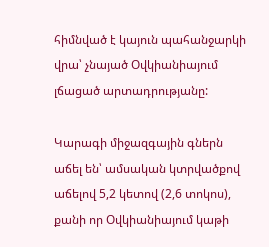հիմնված է կայուն պահանջարկի վրա՝ չնայած Օվկիանիայում լճացած արտադրությանը:

Կարագի միջազգային գներն աճել են՝ ամսական կտրվածքով աճելով 5,2 կետով (2,6 տոկոս), քանի որ Օվկիանիայում կաթի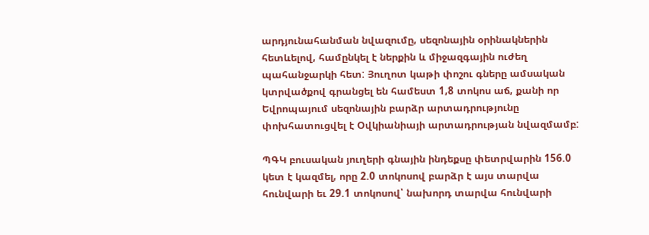արդյունահանման նվազումը, սեզոնային օրինակներին հետևելով, համընկել է ներքին և միջազգային ուժեղ պահանջարկի հետ: Յուղոտ կաթի փոշու գները ամսական կտրվածքով գրանցել են համեստ 1,8 տոկոս աճ, քանի որ Եվրոպայում սեզոնային բարձր արտադրությունը փոխհատուցվել է Օվկիանիայի արտադրության նվազմամբ:

ՊԳԿ բուսական յուղերի գնային ինդեքսը փետրվարին 156.0 կետ է կազմել, որը 2.0 տոկոսով բարձր է այս տարվա հունվարի եւ 29.1 տոկոսով՝ նախորդ տարվա հունվարի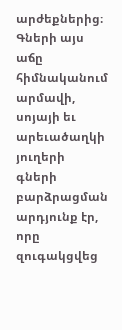արժեքներից։ Գների այս աճը հիմնականում արմավի, սոյայի եւ արեւածաղկի յուղերի գների բարձրացման արդյունք էր, որը զուգակցվեց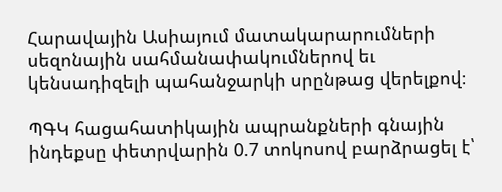Հարավային Ասիայում մատակարարումների սեզոնային սահմանափակումներով եւ կենսադիզելի պահանջարկի սրընթաց վերելքով։

ՊԳԿ հացահատիկային ապրանքների գնային ինդեքսը փետրվարին 0.7 տոկոսով բարձրացել է՝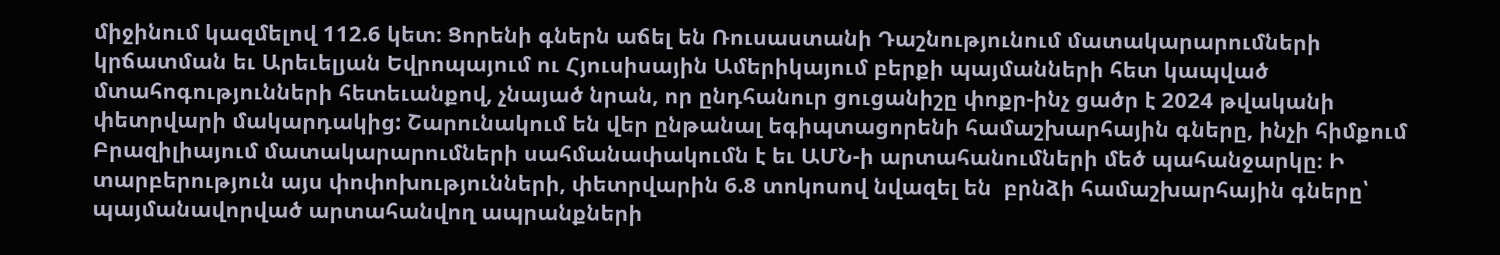միջինում կազմելով 112.6 կետ։ Ցորենի գներն աճել են Ռուսաստանի Դաշնությունում մատակարարումների կրճատման եւ Արեւելյան Եվրոպայում ու Հյուսիսային Ամերիկայում բերքի պայմանների հետ կապված մտահոգությունների հետեւանքով, չնայած նրան, որ ընդհանուր ցուցանիշը փոքր-ինչ ցածր է 2024 թվականի փետրվարի մակարդակից: Շարունակում են վեր ընթանալ եգիպտացորենի համաշխարհային գները, ինչի հիմքում Բրազիլիայում մատակարարումների սահմանափակումն է եւ ԱՄՆ-ի արտահանումների մեծ պահանջարկը։ Ի տարբերություն այս փոփոխությունների, փետրվարին 6.8 տոկոսով նվազել են  բրնձի համաշխարհային գները՝ պայմանավորված արտահանվող ապրանքների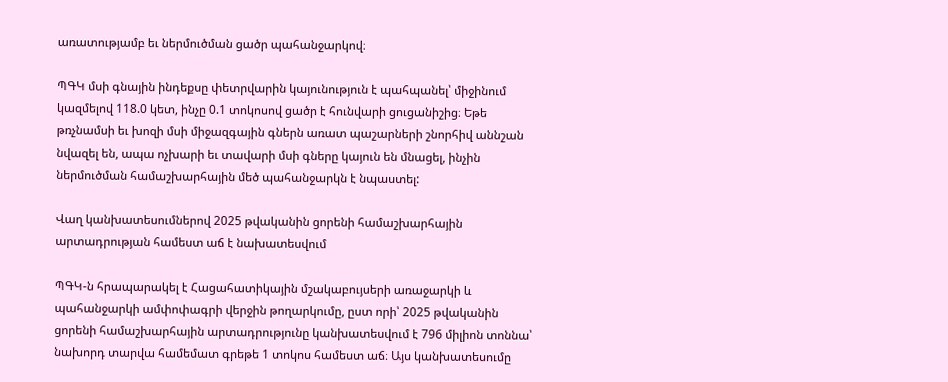առատությամբ եւ ներմուծման ցածր պահանջարկով։

ՊԳԿ մսի գնային ինդեքսը փետրվարին կայունություն է պահպանել՝ միջինում կազմելով 118.0 կետ, ինչը 0.1 տոկոսով ցածր է հունվարի ցուցանիշից։ Եթե թռչնամսի եւ խոզի մսի միջազգային գներն առատ պաշարների շնորհիվ աննշան նվազել են, ապա ոչխարի եւ տավարի մսի գները կայուն են մնացել, ինչին ներմուծման համաշխարհային մեծ պահանջարկն է նպաստել:

Վաղ կանխատեսումներով 2025 թվականին ցորենի համաշխարհային արտադրության համեստ աճ է նախատեսվում

ՊԳԿ-ն հրապարակել է Հացահատիկային մշակաբույսերի առաջարկի և պահանջարկի ամփոփագրի վերջին թողարկումը, ըստ որի՝ 2025 թվականին ցորենի համաշխարհային արտադրությունը կանխատեսվում է 796 միլիոն տոննա՝ նախորդ տարվա համեմատ գրեթե 1 տոկոս համեստ աճ։ Այս կանխատեսումը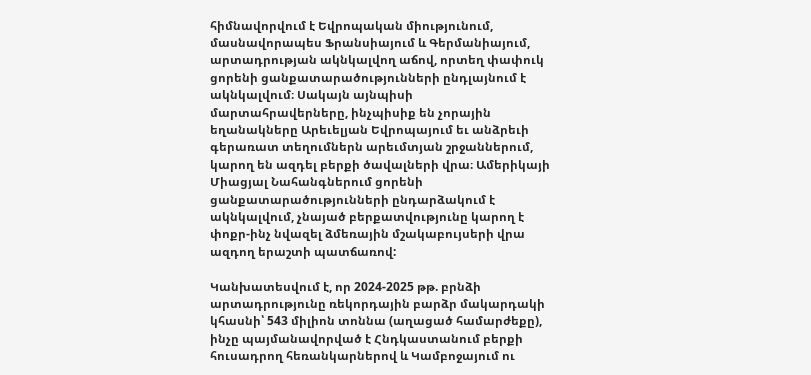հիմնավորվում է Եվրոպական միությունում, մասնավորապես Ֆրանսիայում և Գերմանիայում, արտադրության ակնկալվող աճով, որտեղ փափուկ ցորենի ցանքատարածությունների ընդլայնում է ակնկալվում։ Սակայն այնպիսի մարտահրավերները, ինչպիսիք են չորային եղանակները Արեւելյան Եվրոպայում եւ անձրեւի գերառատ տեղումներն արեւմտյան շրջաններում, կարող են ազդել բերքի ծավալների վրա։ Ամերիկայի Միացյալ Նահանգներում ցորենի ցանքատարածությունների ընդարձակում է ակնկալվում, չնայած բերքատվությունը կարող է փոքր-ինչ նվազել ձմեռային մշակաբույսերի վրա ազդող երաշտի պատճառով:

Կանխատեսվում է, որ 2024-2025 թթ. բրնձի արտադրությունը ռեկորդային բարձր մակարդակի կհասնի՝ 543 միլիոն տոննա (աղացած համարժեքը), ինչը պայմանավորված է Հնդկաստանում բերքի հուսադրող հեռանկարներով և Կամբոջայում ու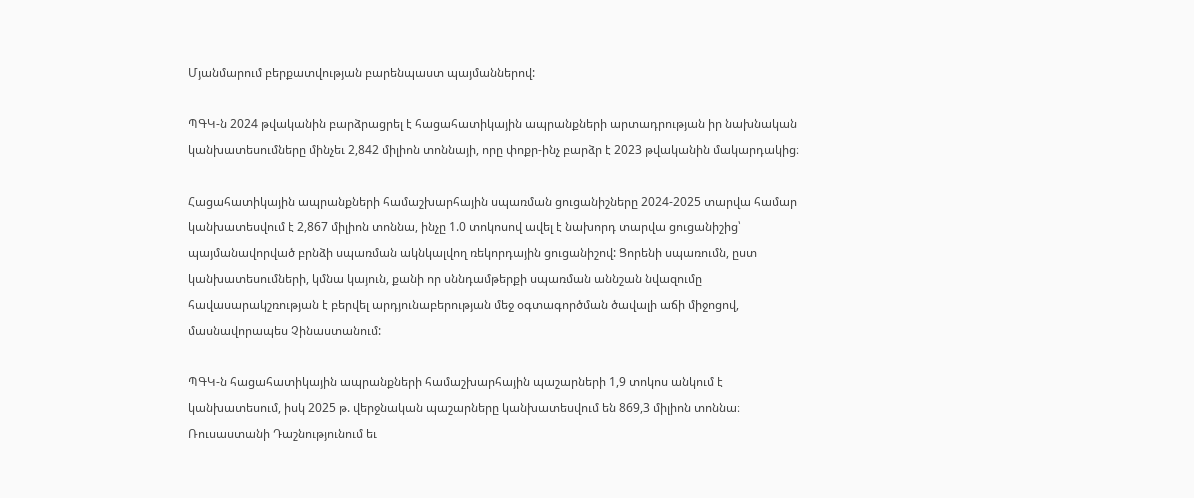Մյանմարում բերքատվության բարենպաստ պայմաններով:

ՊԳԿ-ն 2024 թվականին բարձրացրել է հացահատիկային ապրանքների արտադրության իր նախնական կանխատեսումները մինչեւ 2,842 միլիոն տոննայի, որը փոքր-ինչ բարձր է 2023 թվականին մակարդակից։

Հացահատիկային ապրանքների համաշխարհային սպառման ցուցանիշները 2024-2025 տարվա համար կանխատեսվում է 2,867 միլիոն տոննա, ինչը 1.0 տոկոսով ավել է նախորդ տարվա ցուցանիշից՝ պայմանավորված բրնձի սպառման ակնկալվող ռեկորդային ցուցանիշով: Ցորենի սպառումն, ըստ կանխատեսումների, կմնա կայուն, քանի որ սննդամթերքի սպառման աննշան նվազումը հավասարակշռության է բերվել արդյունաբերության մեջ օգտագործման ծավալի աճի միջոցով, մասնավորապես Չինաստանում:

ՊԳԿ-ն հացահատիկային ապրանքների համաշխարհային պաշարների 1,9 տոկոս անկում է կանխատեսում, իսկ 2025 թ. վերջնական պաշարները կանխատեսվում են 869,3 միլիոն տոննա։  Ռուսաստանի Դաշնությունում եւ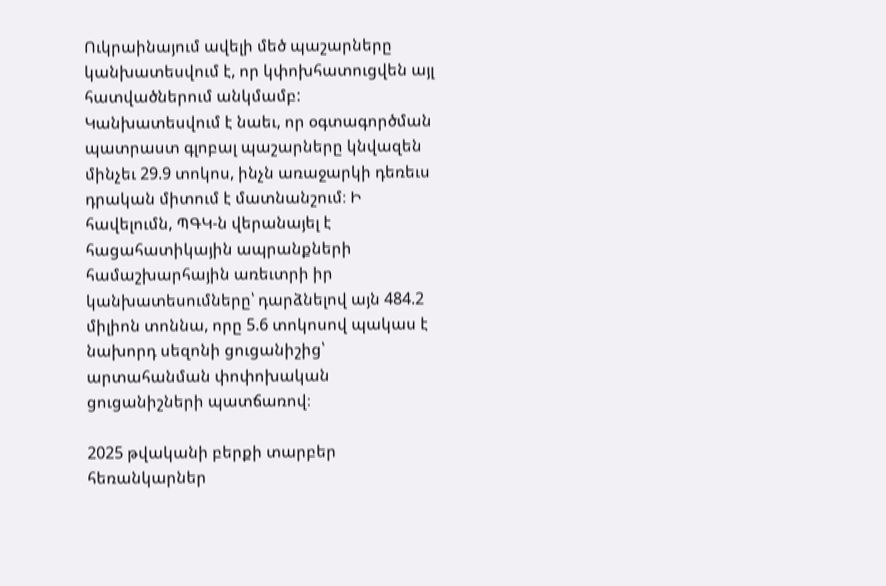Ուկրաինայում ավելի մեծ պաշարները կանխատեսվում է, որ կփոխհատուցվեն այլ հատվածներում անկմամբ: Կանխատեսվում է նաեւ, որ օգտագործման պատրաստ գլոբալ պաշարները կնվազեն մինչեւ 29.9 տոկոս, ինչն առաջարկի դեռեւս դրական միտում է մատնանշում։ Ի հավելումն, ՊԳԿ-ն վերանայել է հացահատիկային ապրանքների համաշխարհային առեւտրի իր կանխատեսումները՝ դարձնելով այն 484.2 միլիոն տոննա, որը 5.6 տոկոսով պակաս է նախորդ սեզոնի ցուցանիշից՝ արտահանման փոփոխական ցուցանիշների պատճառով։

2025 թվականի բերքի տարբեր հեռանկարներ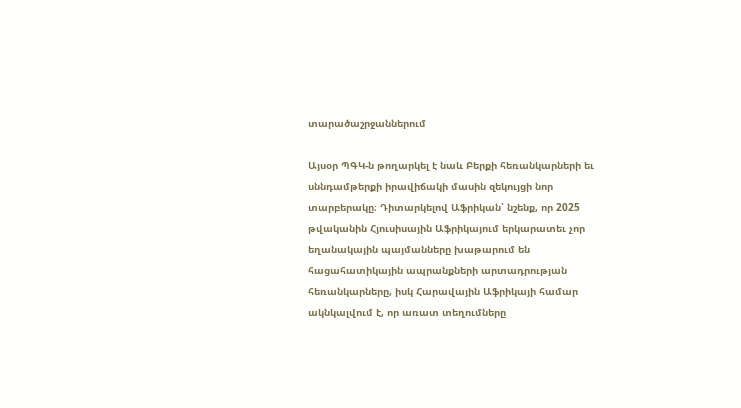տարածաշրջաններում

Այսօր ՊԳԿ-ն թողարկել է նաև Բերքի հեռանկարների եւ սննդամթերքի իրավիճակի մասին զեկույցի նոր տարբերակը։ Դիտարկելով Աֆրիկան՝ նշենք, որ 2025 թվականին Հյուսիսային Աֆրիկայում երկարատեւ չոր եղանակային պայմանները խաթարում են հացահատիկային ապրանքների արտադրության հեռանկարները, իսկ Հարավային Աֆրիկայի համար ակնկալվում է, որ առատ տեղումները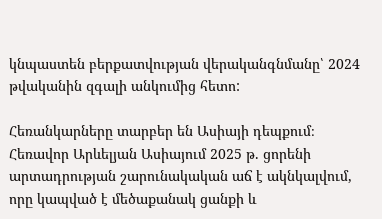կնպաստեն բերքատվության վերականգնմանը՝ 2024 թվականին զգալի անկումից հետո:

Հեռանկարները տարբեր են Ասիայի դեպքում։ Հեռավոր Արևելյան Ասիայում 2025 թ. ցորենի արտադրության շարունակական աճ է ակնկալվում, որը կապված է մեծաքանակ ցանքի և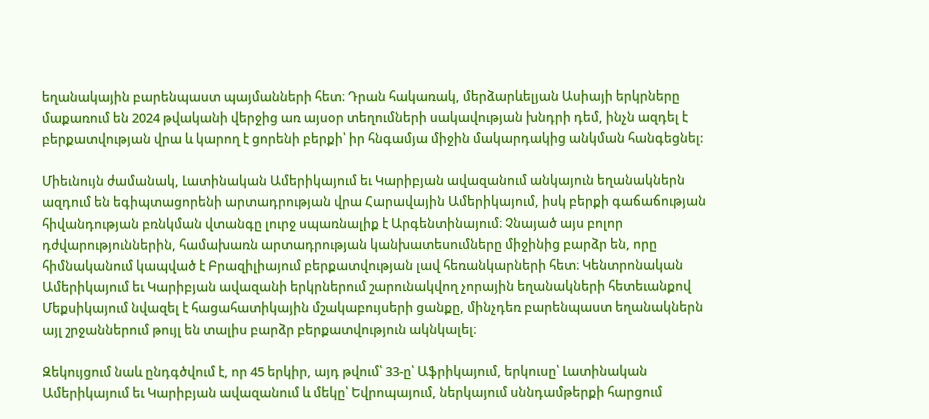եղանակային բարենպաստ պայմանների հետ։ Դրան հակառակ, մերձարևելյան Ասիայի երկրները մաքառում են 2024 թվականի վերջից առ այսօր տեղումների սակավության խնդրի դեմ, ինչն ազդել է բերքատվության վրա և կարող է ցորենի բերքի՝ իր հնգամյա միջին մակարդակից անկման հանգեցնել:

Միեւնույն ժամանակ, Լատինական Ամերիկայում եւ Կարիբյան ավազանում անկայուն եղանակներն ազդում են եգիպտացորենի արտադրության վրա Հարավային Ամերիկայում, իսկ բերքի գաճաճության հիվանդության բռնկման վտանգը լուրջ սպառնալիք է Արգենտինայում։ Չնայած այս բոլոր դժվարություններին, համախառն արտադրության կանխատեսումները միջինից բարձր են, որը հիմնականում կապված է Բրազիլիայում բերքատվության լավ հեռանկարների հետ։ Կենտրոնական Ամերիկայում եւ Կարիբյան ավազանի երկրներում շարունակվող չորային եղանակների հետեւանքով Մեքսիկայում նվազել է հացահատիկային մշակաբույսերի ցանքը, մինչդեռ բարենպաստ եղանակներն այլ շրջաններում թույլ են տալիս բարձր բերքատվություն ակնկալել։

Զեկույցում նաև ընդգծվում է, որ 45 երկիր, այդ թվում՝ 33-ը՝ Աֆրիկայում, երկուսը՝ Լատինական Ամերիկայում եւ Կարիբյան ավազանում և մեկը՝ Եվրոպայում, ներկայում սննդամթերքի հարցում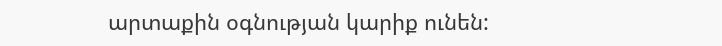արտաքին օգնության կարիք ունեն: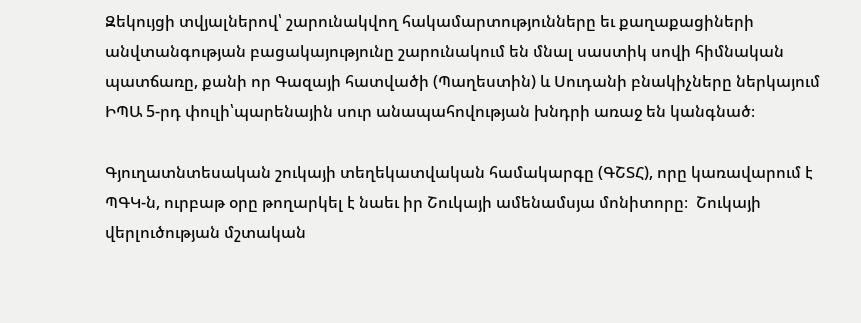Զեկույցի տվյալներով՝ շարունակվող հակամարտությունները եւ քաղաքացիների անվտանգության բացակայությունը շարունակում են մնալ սաստիկ սովի հիմնական պատճառը, քանի որ Գազայի հատվածի (Պաղեստին) և Սուդանի բնակիչները ներկայում ԻՊԱ 5-րդ փուլի՝պարենային սուր անապահովության խնդրի առաջ են կանգնած։

Գյուղատնտեսական շուկայի տեղեկատվական համակարգը (ԳՇՏՀ), որը կառավարում է ՊԳԿ-ն, ուրբաթ օրը թողարկել է նաեւ իր Շուկայի ամենամսյա մոնիտորը։  Շուկայի վերլուծության մշտական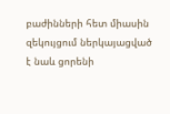բաժինների հետ միասին զեկույցում ներկայացված է նաև ցորենի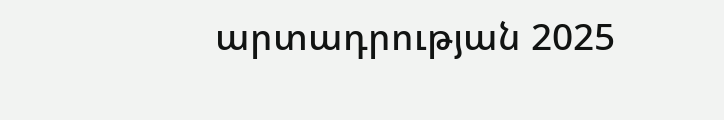արտադրության 2025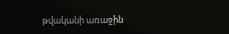թվականի առաջին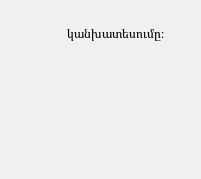կանխատեսումը։